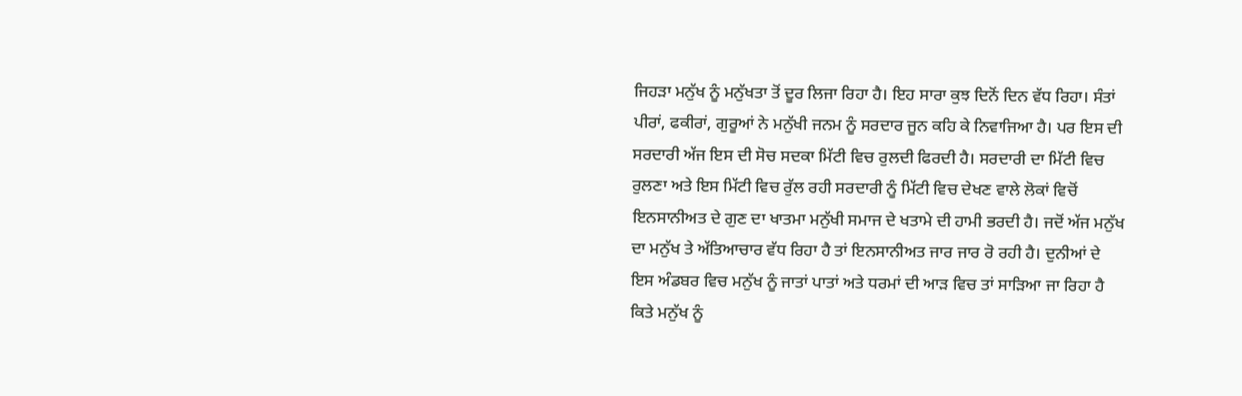ਜਿਹੜਾ ਮਨੁੱਖ ਨੂੰ ਮਨੁੱਖਤਾ ਤੋਂ ਦੂਰ ਲਿਜਾ ਰਿਹਾ ਹੈ। ਇਹ ਸਾਰਾ ਕੁਝ ਦਿਨੋਂ ਦਿਨ ਵੱਧ ਰਿਹਾ। ਸੰਤਾਂ ਪੀਰਾਂ, ਫਕੀਰਾਂ, ਗੁਰੂਆਂ ਨੇ ਮਨੁੱਖੀ ਜਨਮ ਨੂੰ ਸਰਦਾਰ ਜੂਨ ਕਹਿ ਕੇ ਨਿਵਾਜਿਆ ਹੈ। ਪਰ ਇਸ ਦੀ ਸਰਦਾਰੀ ਅੱਜ ਇਸ ਦੀ ਸੋਚ ਸਦਕਾ ਮਿੱਟੀ ਵਿਚ ਰੁਲਦੀ ਫਿਰਦੀ ਹੈ। ਸਰਦਾਰੀ ਦਾ ਮਿੱਟੀ ਵਿਚ ਰੁਲਣਾ ਅਤੇ ਇਸ ਮਿੱਟੀ ਵਿਚ ਰੁੱਲ ਰਹੀ ਸਰਦਾਰੀ ਨੂੰ ਮਿੱਟੀ ਵਿਚ ਦੇਖਣ ਵਾਲੇ ਲੋਕਾਂ ਵਿਚੋਂ ਇਨਸਾਨੀਅਤ ਦੇ ਗੁਣ ਦਾ ਖਾਤਮਾ ਮਨੁੱਖੀ ਸਮਾਜ ਦੇ ਖਤਾਮੇ ਦੀ ਹਾਮੀ ਭਰਦੀ ਹੈ। ਜਦੋਂ ਅੱਜ ਮਨੁੱਖ ਦਾ ਮਨੁੱਖ ਤੇ ਅੱਤਿਆਚਾਰ ਵੱਧ ਰਿਹਾ ਹੈ ਤਾਂ ਇਨਸਾਨੀਅਤ ਜਾਰ ਜਾਰ ਰੋ ਰਹੀ ਹੈ। ਦੁਨੀਆਂ ਦੇ ਇਸ ਅੰਡਬਰ ਵਿਚ ਮਨੁੱਖ ਨੂੰ ਜਾਤਾਂ ਪਾਤਾਂ ਅਤੇ ਧਰਮਾਂ ਦੀ ਆੜ ਵਿਚ ਤਾਂ ਸਾੜਿਆ ਜਾ ਰਿਹਾ ਹੈ ਕਿਤੇ ਮਨੁੱਖ ਨੂੰ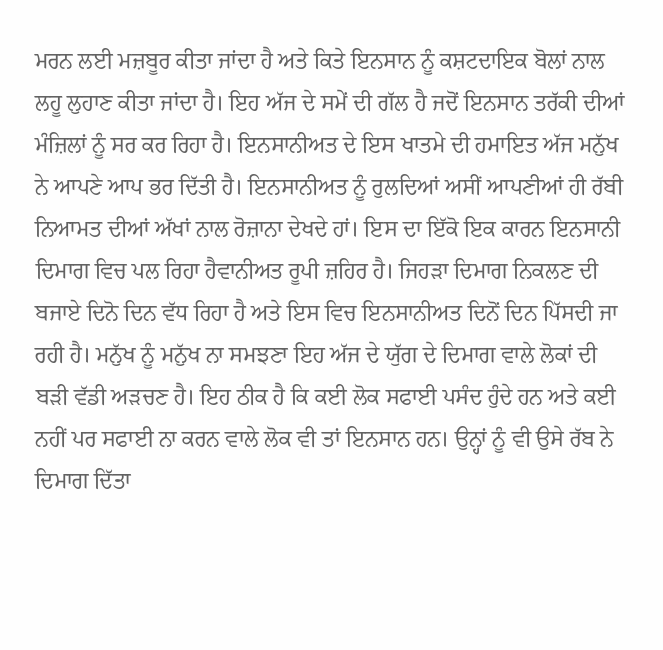ਮਰਨ ਲਈ ਮਜ਼ਬੂਰ ਕੀਤਾ ਜਾਂਦਾ ਹੈ ਅਤੇ ਕਿਤੇ ਇਨਸਾਨ ਨੂੰ ਕਸ਼ਟਦਾਇਕ ਬੋਲਾਂ ਨਾਲ ਲਹੂ ਲੁਹਾਣ ਕੀਤਾ ਜਾਂਦਾ ਹੈ। ਇਹ ਅੱਜ ਦੇ ਸਮੇਂ ਦੀ ਗੱਲ ਹੈ ਜਦੋਂ ਇਨਸਾਨ ਤਰੱਕੀ ਦੀਆਂ ਮੰਜ਼ਿਲਾਂ ਨੂੰ ਸਰ ਕਰ ਰਿਹਾ ਹੈ। ਇਨਸਾਨੀਅਤ ਦੇ ਇਸ ਖਾਤਮੇ ਦੀ ਹਮਾਇਤ ਅੱਜ ਮਨੁੱਖ ਨੇ ਆਪਣੇ ਆਪ ਭਰ ਦਿੱਤੀ ਹੈ। ਇਨਸਾਨੀਅਤ ਨੂੰ ਰੁਲਦਿਆਂ ਅਸੀਂ ਆਪਣੀਆਂ ਹੀ ਰੱਬੀ ਨਿਆਮਤ ਦੀਆਂ ਅੱਖਾਂ ਨਾਲ ਰੋਜ਼ਾਨਾ ਦੇਖਦੇ ਹਾਂ। ਇਸ ਦਾ ਇੱਕੋ ਇਕ ਕਾਰਨ ਇਨਸਾਨੀ ਦਿਮਾਗ ਵਿਚ ਪਲ ਰਿਹਾ ਹੈਵਾਨੀਅਤ ਰੂਪੀ ਜ਼ਹਿਰ ਹੈ। ਜਿਹੜਾ ਦਿਮਾਗ ਨਿਕਲਣ ਦੀ ਬਜਾਏ ਦਿਨੋ ਦਿਨ ਵੱਧ ਰਿਹਾ ਹੈ ਅਤੇ ਇਸ ਵਿਚ ਇਨਸਾਨੀਅਤ ਦਿਨੋਂ ਦਿਨ ਪਿੱਸਦੀ ਜਾ ਰਹੀ ਹੈ। ਮਨੁੱਖ ਨੂੰ ਮਨੁੱਖ ਨਾ ਸਮਝਣਾ ਇਹ ਅੱਜ ਦੇ ਯੁੱਗ ਦੇ ਦਿਮਾਗ ਵਾਲੇ ਲੋਕਾਂ ਦੀ ਬੜੀ ਵੱਡੀ ਅੜਚਣ ਹੈ। ਇਹ ਠੀਕ ਹੈ ਕਿ ਕਈ ਲੋਕ ਸਫਾਈ ਪਸੰਦ ਹੁੰਦੇ ਹਨ ਅਤੇ ਕਈ ਨਹੀਂ ਪਰ ਸਫਾਈ ਨਾ ਕਰਨ ਵਾਲੇ ਲੋਕ ਵੀ ਤਾਂ ਇਨਸਾਨ ਹਨ। ਉਨ੍ਹਾਂ ਨੂੰ ਵੀ ਉਸੇ ਰੱਬ ਨੇ ਦਿਮਾਗ ਦਿੱਤਾ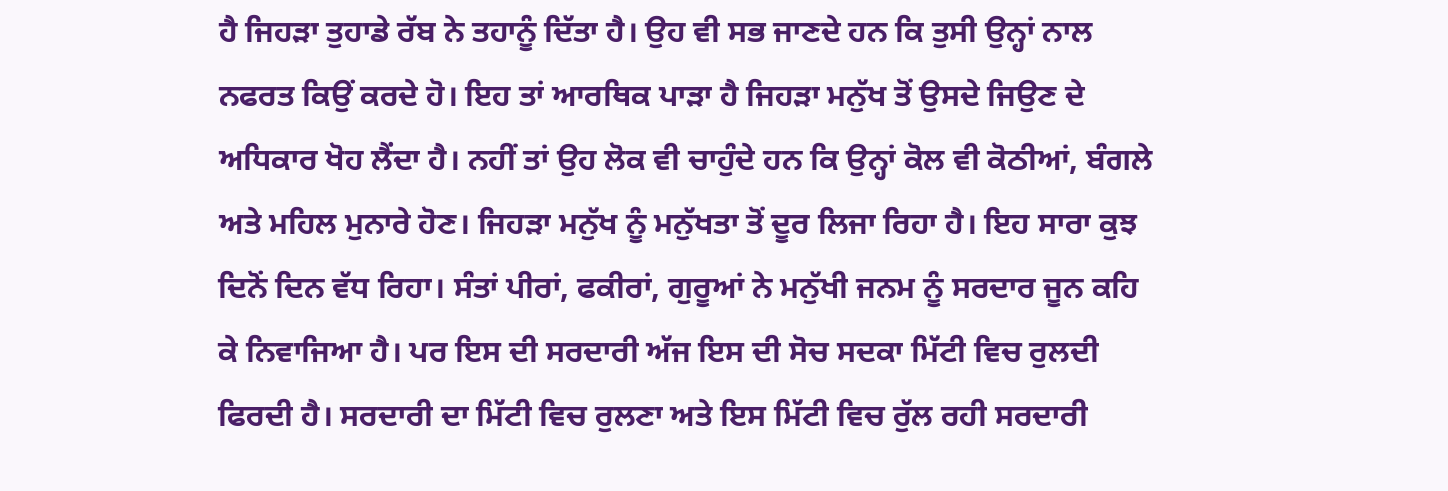ਹੈ ਜਿਹੜਾ ਤੁਹਾਡੇ ਰੱਬ ਨੇ ਤਹਾਨੂੰ ਦਿੱਤਾ ਹੈ। ਉਹ ਵੀ ਸਭ ਜਾਣਦੇ ਹਨ ਕਿ ਤੁਸੀ ਉਨ੍ਹਾਂ ਨਾਲ ਨਫਰਤ ਕਿਉਂ ਕਰਦੇ ਹੋ। ਇਹ ਤਾਂ ਆਰਥਿਕ ਪਾੜਾ ਹੈ ਜਿਹੜਾ ਮਨੁੱਖ ਤੋਂ ਉਸਦੇ ਜਿਉਣ ਦੇ ਅਧਿਕਾਰ ਖੋਹ ਲੈਂਦਾ ਹੈ। ਨਹੀਂ ਤਾਂ ਉਹ ਲੋਕ ਵੀ ਚਾਹੁੰਦੇ ਹਨ ਕਿ ਉਨ੍ਹਾਂ ਕੋਲ ਵੀ ਕੋਠੀਆਂ, ਬੰਗਲੇ ਅਤੇ ਮਹਿਲ ਮੁਨਾਰੇ ਹੋਣ। ਜਿਹੜਾ ਮਨੁੱਖ ਨੂੰ ਮਨੁੱਖਤਾ ਤੋਂ ਦੂਰ ਲਿਜਾ ਰਿਹਾ ਹੈ। ਇਹ ਸਾਰਾ ਕੁਝ ਦਿਨੋਂ ਦਿਨ ਵੱਧ ਰਿਹਾ। ਸੰਤਾਂ ਪੀਰਾਂ, ਫਕੀਰਾਂ, ਗੁਰੂਆਂ ਨੇ ਮਨੁੱਖੀ ਜਨਮ ਨੂੰ ਸਰਦਾਰ ਜੂਨ ਕਹਿ ਕੇ ਨਿਵਾਜਿਆ ਹੈ। ਪਰ ਇਸ ਦੀ ਸਰਦਾਰੀ ਅੱਜ ਇਸ ਦੀ ਸੋਚ ਸਦਕਾ ਮਿੱਟੀ ਵਿਚ ਰੁਲਦੀ ਫਿਰਦੀ ਹੈ। ਸਰਦਾਰੀ ਦਾ ਮਿੱਟੀ ਵਿਚ ਰੁਲਣਾ ਅਤੇ ਇਸ ਮਿੱਟੀ ਵਿਚ ਰੁੱਲ ਰਹੀ ਸਰਦਾਰੀ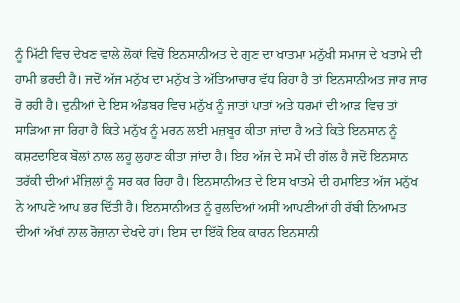ਨੂੰ ਮਿੱਟੀ ਵਿਚ ਦੇਖਣ ਵਾਲੇ ਲੋਕਾਂ ਵਿਚੋਂ ਇਨਸਾਨੀਅਤ ਦੇ ਗੁਣ ਦਾ ਖਾਤਮਾ ਮਨੁੱਖੀ ਸਮਾਜ ਦੇ ਖਤਾਮੇ ਦੀ ਹਾਮੀ ਭਰਦੀ ਹੈ। ਜਦੋਂ ਅੱਜ ਮਨੁੱਖ ਦਾ ਮਨੁੱਖ ਤੇ ਅੱਤਿਆਚਾਰ ਵੱਧ ਰਿਹਾ ਹੈ ਤਾਂ ਇਨਸਾਨੀਅਤ ਜਾਰ ਜਾਰ ਰੋ ਰਹੀ ਹੈ। ਦੁਨੀਆਂ ਦੇ ਇਸ ਅੰਡਬਰ ਵਿਚ ਮਨੁੱਖ ਨੂੰ ਜਾਤਾਂ ਪਾਤਾਂ ਅਤੇ ਧਰਮਾਂ ਦੀ ਆੜ ਵਿਚ ਤਾਂ ਸਾੜਿਆ ਜਾ ਰਿਹਾ ਹੈ ਕਿਤੇ ਮਨੁੱਖ ਨੂੰ ਮਰਨ ਲਈ ਮਜ਼ਬੂਰ ਕੀਤਾ ਜਾਂਦਾ ਹੈ ਅਤੇ ਕਿਤੇ ਇਨਸਾਨ ਨੂੰ ਕਸ਼ਟਦਾਇਕ ਬੋਲਾਂ ਨਾਲ ਲਹੂ ਲੁਹਾਣ ਕੀਤਾ ਜਾਂਦਾ ਹੈ। ਇਹ ਅੱਜ ਦੇ ਸਮੇਂ ਦੀ ਗੱਲ ਹੈ ਜਦੋਂ ਇਨਸਾਨ ਤਰੱਕੀ ਦੀਆਂ ਮੰਜ਼ਿਲਾਂ ਨੂੰ ਸਰ ਕਰ ਰਿਹਾ ਹੈ। ਇਨਸਾਨੀਅਤ ਦੇ ਇਸ ਖਾਤਮੇ ਦੀ ਹਮਾਇਤ ਅੱਜ ਮਨੁੱਖ ਨੇ ਆਪਣੇ ਆਪ ਭਰ ਦਿੱਤੀ ਹੈ। ਇਨਸਾਨੀਅਤ ਨੂੰ ਰੁਲਦਿਆਂ ਅਸੀਂ ਆਪਣੀਆਂ ਹੀ ਰੱਬੀ ਨਿਆਮਤ ਦੀਆਂ ਅੱਖਾਂ ਨਾਲ ਰੋਜ਼ਾਨਾ ਦੇਖਦੇ ਹਾਂ। ਇਸ ਦਾ ਇੱਕੋ ਇਕ ਕਾਰਨ ਇਨਸਾਨੀ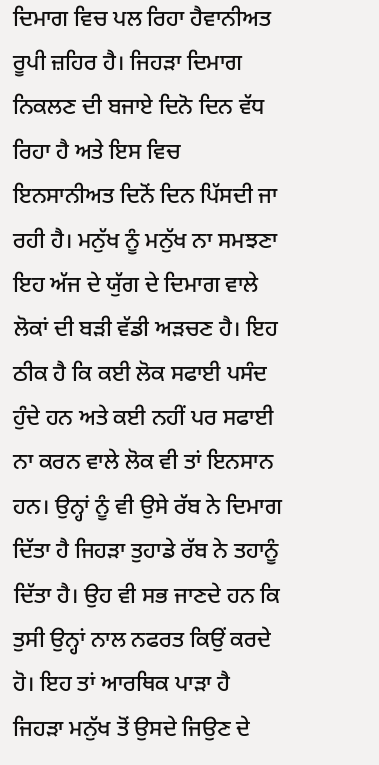ਦਿਮਾਗ ਵਿਚ ਪਲ ਰਿਹਾ ਹੈਵਾਨੀਅਤ ਰੂਪੀ ਜ਼ਹਿਰ ਹੈ। ਜਿਹੜਾ ਦਿਮਾਗ ਨਿਕਲਣ ਦੀ ਬਜਾਏ ਦਿਨੋ ਦਿਨ ਵੱਧ ਰਿਹਾ ਹੈ ਅਤੇ ਇਸ ਵਿਚ ਇਨਸਾਨੀਅਤ ਦਿਨੋਂ ਦਿਨ ਪਿੱਸਦੀ ਜਾ ਰਹੀ ਹੈ। ਮਨੁੱਖ ਨੂੰ ਮਨੁੱਖ ਨਾ ਸਮਝਣਾ ਇਹ ਅੱਜ ਦੇ ਯੁੱਗ ਦੇ ਦਿਮਾਗ ਵਾਲੇ ਲੋਕਾਂ ਦੀ ਬੜੀ ਵੱਡੀ ਅੜਚਣ ਹੈ। ਇਹ ਠੀਕ ਹੈ ਕਿ ਕਈ ਲੋਕ ਸਫਾਈ ਪਸੰਦ ਹੁੰਦੇ ਹਨ ਅਤੇ ਕਈ ਨਹੀਂ ਪਰ ਸਫਾਈ ਨਾ ਕਰਨ ਵਾਲੇ ਲੋਕ ਵੀ ਤਾਂ ਇਨਸਾਨ ਹਨ। ਉਨ੍ਹਾਂ ਨੂੰ ਵੀ ਉਸੇ ਰੱਬ ਨੇ ਦਿਮਾਗ ਦਿੱਤਾ ਹੈ ਜਿਹੜਾ ਤੁਹਾਡੇ ਰੱਬ ਨੇ ਤਹਾਨੂੰ ਦਿੱਤਾ ਹੈ। ਉਹ ਵੀ ਸਭ ਜਾਣਦੇ ਹਨ ਕਿ ਤੁਸੀ ਉਨ੍ਹਾਂ ਨਾਲ ਨਫਰਤ ਕਿਉਂ ਕਰਦੇ ਹੋ। ਇਹ ਤਾਂ ਆਰਥਿਕ ਪਾੜਾ ਹੈ ਜਿਹੜਾ ਮਨੁੱਖ ਤੋਂ ਉਸਦੇ ਜਿਉਣ ਦੇ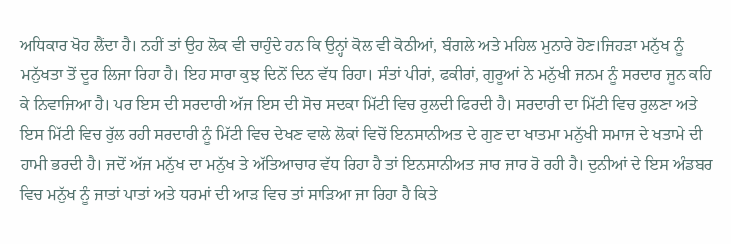ਅਧਿਕਾਰ ਖੋਹ ਲੈਂਦਾ ਹੈ। ਨਹੀਂ ਤਾਂ ਉਹ ਲੋਕ ਵੀ ਚਾਹੁੰਦੇ ਹਨ ਕਿ ਉਨ੍ਹਾਂ ਕੋਲ ਵੀ ਕੋਠੀਆਂ, ਬੰਗਲੇ ਅਤੇ ਮਹਿਲ ਮੁਨਾਰੇ ਹੋਣ।ਜਿਹੜਾ ਮਨੁੱਖ ਨੂੰ ਮਨੁੱਖਤਾ ਤੋਂ ਦੂਰ ਲਿਜਾ ਰਿਹਾ ਹੈ। ਇਹ ਸਾਰਾ ਕੁਝ ਦਿਨੋਂ ਦਿਨ ਵੱਧ ਰਿਹਾ। ਸੰਤਾਂ ਪੀਰਾਂ, ਫਕੀਰਾਂ, ਗੁਰੂਆਂ ਨੇ ਮਨੁੱਖੀ ਜਨਮ ਨੂੰ ਸਰਦਾਰ ਜੂਨ ਕਹਿ ਕੇ ਨਿਵਾਜਿਆ ਹੈ। ਪਰ ਇਸ ਦੀ ਸਰਦਾਰੀ ਅੱਜ ਇਸ ਦੀ ਸੋਚ ਸਦਕਾ ਮਿੱਟੀ ਵਿਚ ਰੁਲਦੀ ਫਿਰਦੀ ਹੈ। ਸਰਦਾਰੀ ਦਾ ਮਿੱਟੀ ਵਿਚ ਰੁਲਣਾ ਅਤੇ ਇਸ ਮਿੱਟੀ ਵਿਚ ਰੁੱਲ ਰਹੀ ਸਰਦਾਰੀ ਨੂੰ ਮਿੱਟੀ ਵਿਚ ਦੇਖਣ ਵਾਲੇ ਲੋਕਾਂ ਵਿਚੋਂ ਇਨਸਾਨੀਅਤ ਦੇ ਗੁਣ ਦਾ ਖਾਤਮਾ ਮਨੁੱਖੀ ਸਮਾਜ ਦੇ ਖਤਾਮੇ ਦੀ ਹਾਮੀ ਭਰਦੀ ਹੈ। ਜਦੋਂ ਅੱਜ ਮਨੁੱਖ ਦਾ ਮਨੁੱਖ ਤੇ ਅੱਤਿਆਚਾਰ ਵੱਧ ਰਿਹਾ ਹੈ ਤਾਂ ਇਨਸਾਨੀਅਤ ਜਾਰ ਜਾਰ ਰੋ ਰਹੀ ਹੈ। ਦੁਨੀਆਂ ਦੇ ਇਸ ਅੰਡਬਰ ਵਿਚ ਮਨੁੱਖ ਨੂੰ ਜਾਤਾਂ ਪਾਤਾਂ ਅਤੇ ਧਰਮਾਂ ਦੀ ਆੜ ਵਿਚ ਤਾਂ ਸਾੜਿਆ ਜਾ ਰਿਹਾ ਹੈ ਕਿਤੇ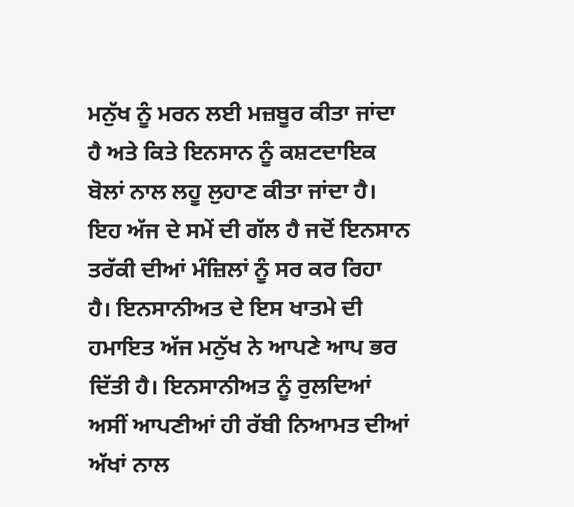ਮਨੁੱਖ ਨੂੰ ਮਰਨ ਲਈ ਮਜ਼ਬੂਰ ਕੀਤਾ ਜਾਂਦਾ ਹੈ ਅਤੇ ਕਿਤੇ ਇਨਸਾਨ ਨੂੰ ਕਸ਼ਟਦਾਇਕ ਬੋਲਾਂ ਨਾਲ ਲਹੂ ਲੁਹਾਣ ਕੀਤਾ ਜਾਂਦਾ ਹੈ। ਇਹ ਅੱਜ ਦੇ ਸਮੇਂ ਦੀ ਗੱਲ ਹੈ ਜਦੋਂ ਇਨਸਾਨ ਤਰੱਕੀ ਦੀਆਂ ਮੰਜ਼ਿਲਾਂ ਨੂੰ ਸਰ ਕਰ ਰਿਹਾ ਹੈ। ਇਨਸਾਨੀਅਤ ਦੇ ਇਸ ਖਾਤਮੇ ਦੀ ਹਮਾਇਤ ਅੱਜ ਮਨੁੱਖ ਨੇ ਆਪਣੇ ਆਪ ਭਰ ਦਿੱਤੀ ਹੈ। ਇਨਸਾਨੀਅਤ ਨੂੰ ਰੁਲਦਿਆਂ ਅਸੀਂ ਆਪਣੀਆਂ ਹੀ ਰੱਬੀ ਨਿਆਮਤ ਦੀਆਂ ਅੱਖਾਂ ਨਾਲ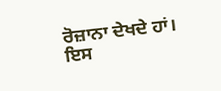ਰੋਜ਼ਾਨਾ ਦੇਖਦੇ ਹਾਂ। ਇਸ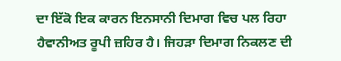ਦਾ ਇੱਕੋ ਇਕ ਕਾਰਨ ਇਨਸਾਨੀ ਦਿਮਾਗ ਵਿਚ ਪਲ ਰਿਹਾ ਹੈਵਾਨੀਅਤ ਰੂਪੀ ਜ਼ਹਿਰ ਹੈ। ਜਿਹੜਾ ਦਿਮਾਗ ਨਿਕਲਣ ਦੀ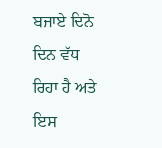ਬਜਾਏ ਦਿਨੋ ਦਿਨ ਵੱਧ ਰਿਹਾ ਹੈ ਅਤੇ ਇਸ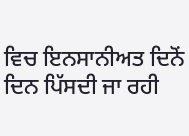ਵਿਚ ਇਨਸਾਨੀਅਤ ਦਿਨੋਂ ਦਿਨ ਪਿੱਸਦੀ ਜਾ ਰਹੀ